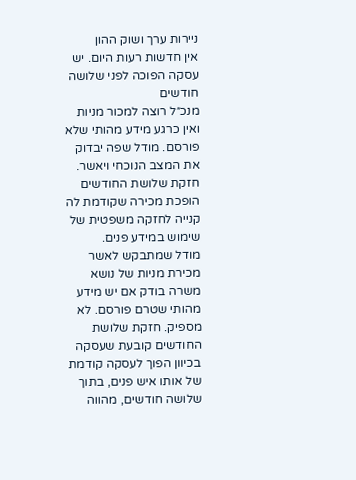ניירות ערך ושוק ההון
אין חדשות רעות היום. יש עסקה הפוכה לפני שלושה חודשים
מנכ״ל רוצה למכור מניות ואין כרגע מידע מהותי שלא פורסם. מודל שפה יבדוק את המצב הנוכחי ויאשר. חזקת שלושת החודשים הופכת מכירה שקודמת לה קנייה לחזקה משפטית של שימוש במידע פנים.
מודל שמתבקש לאשר מכירת מניות של נושא משרה בודק אם יש מידע מהותי שטרם פורסם. לא מספיק. חזקת שלושת החודשים קובעת שעסקה בכיוון הפוך לעסקה קודמת של אותו איש פנים, בתוך שלושה חודשים, מהווה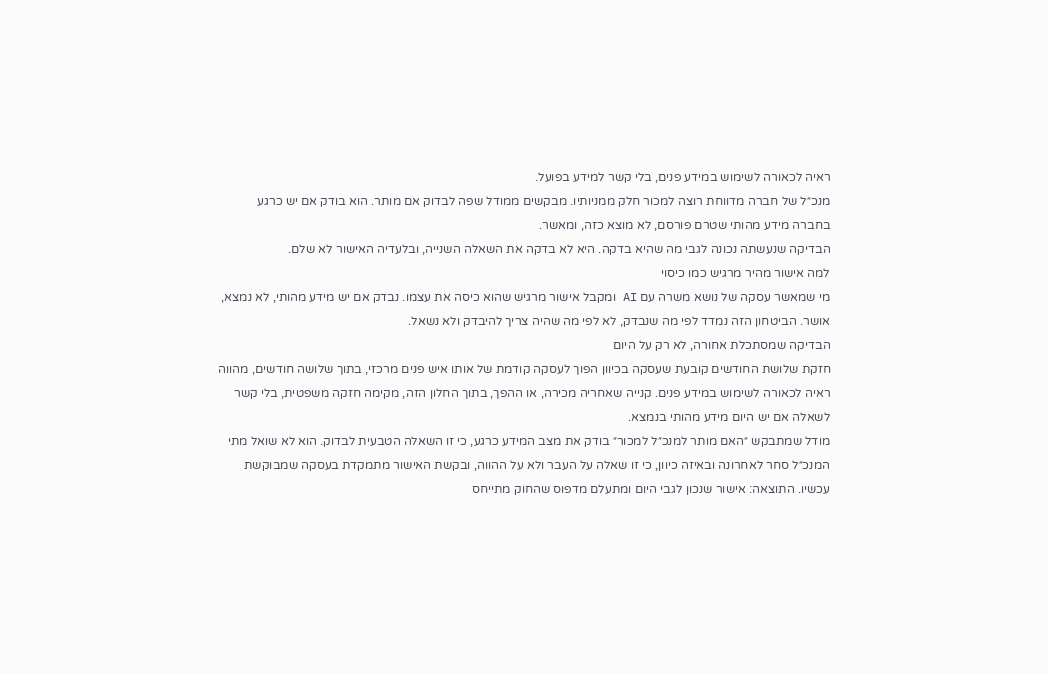ראיה לכאורה לשימוש במידע פנים, בלי קשר למידע בפועל.
מנכ״ל של חברה מדווחת רוצה למכור חלק ממניותיו. מבקשים ממודל שפה לבדוק אם מותר. הוא בודק אם יש כרגע בחברה מידע מהותי שטרם פורסם, לא מוצא כזה, ומאשר.
הבדיקה שנעשתה נכונה לגבי מה שהיא בדקה. היא לא בדקה את השאלה השנייה, ובלעדיה האישור לא שלם.
למה אישור מהיר מרגיש כמו כיסוי
מי שמאשר עסקה של נושא משרה עם AI ומקבל אישור מרגיש שהוא כיסה את עצמו. נבדק אם יש מידע מהותי, לא נמצא, אושר. הביטחון הזה נמדד לפי מה שנבדק, לא לפי מה שהיה צריך להיבדק ולא נשאל.
הבדיקה שמסתכלת אחורה, לא רק על היום
חזקת שלושת החודשים קובעת שעסקה בכיוון הפוך לעסקה קודמת של אותו איש פנים מרכזי, בתוך שלושה חודשים, מהווה ראיה לכאורה לשימוש במידע פנים. קנייה שאחריה מכירה, או ההפך, בתוך החלון הזה, מקימה חזקה משפטית, בלי קשר לשאלה אם יש היום מידע מהותי בנמצא.
מודל שמתבקש ״האם מותר למנכ״ל למכור״ בודק את מצב המידע כרגע, כי זו השאלה הטבעית לבדוק. הוא לא שואל מתי המנכ״ל סחר לאחרונה ובאיזה כיוון, כי זו שאלה על העבר ולא על ההווה, ובקשת האישור מתמקדת בעסקה שמבוקשת עכשיו. התוצאה: אישור שנכון לגבי היום ומתעלם מדפוס שהחוק מתייחס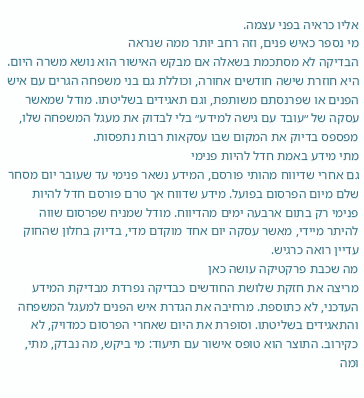אליו כראיה בפני עצמה.
מי נספר כאיש פנים, וזה רחב יותר ממה שנראה
הבדיקה לא מסתכמת בשאלה אם מבקש האישור הוא נושא משרה היום. היא חוזרת שישה חודשים אחורה, וכוללת גם בני משפחה הגרים עם איש הפנים או שפרנסתם משותפת, וגם תאגידים בשליטתו. מודל שמאשר עסקה של ״עובד עם גישה למידע״ בלי לבדוק את מעגל המשפחה שלו, מפספס בדיוק את המקום שבו עסקאות רבות נתפסות.
מתי מידע באמת חדל להיות פנימי
גם אחרי שדיווח מהותי פורסם, המידע נשאר פנימי עד שעובר יום מסחר שלם מיום הפרסום בפועל. מידע שדווח אך טרם פורסם חדל להיות פנימי רק בתום ארבעה ימים מהדיווח. מודל שמניח שפרסום שווה להיתר מיידי, מאשר עסקה יום אחד מוקדם מדי, בדיוק בחלון שהחוק עדיין רואה כרגיש.
מה שכבת פרקטיקה עושה כאן
מריצה את חזקת שלושת החודשים כבדיקה נפרדת מבדיקת המידע העדכני, לא כתוספת. מרחיבה את הגדרת איש הפנים למעגל המשפחה והתאגידים בשליטתו. וסופרת את היום שאחרי הפרסום כמדויק, לא כקירוב. התוצר הוא טופס אישור עם תיעוד: מי ביקש, מה נבדק, מתי, ומה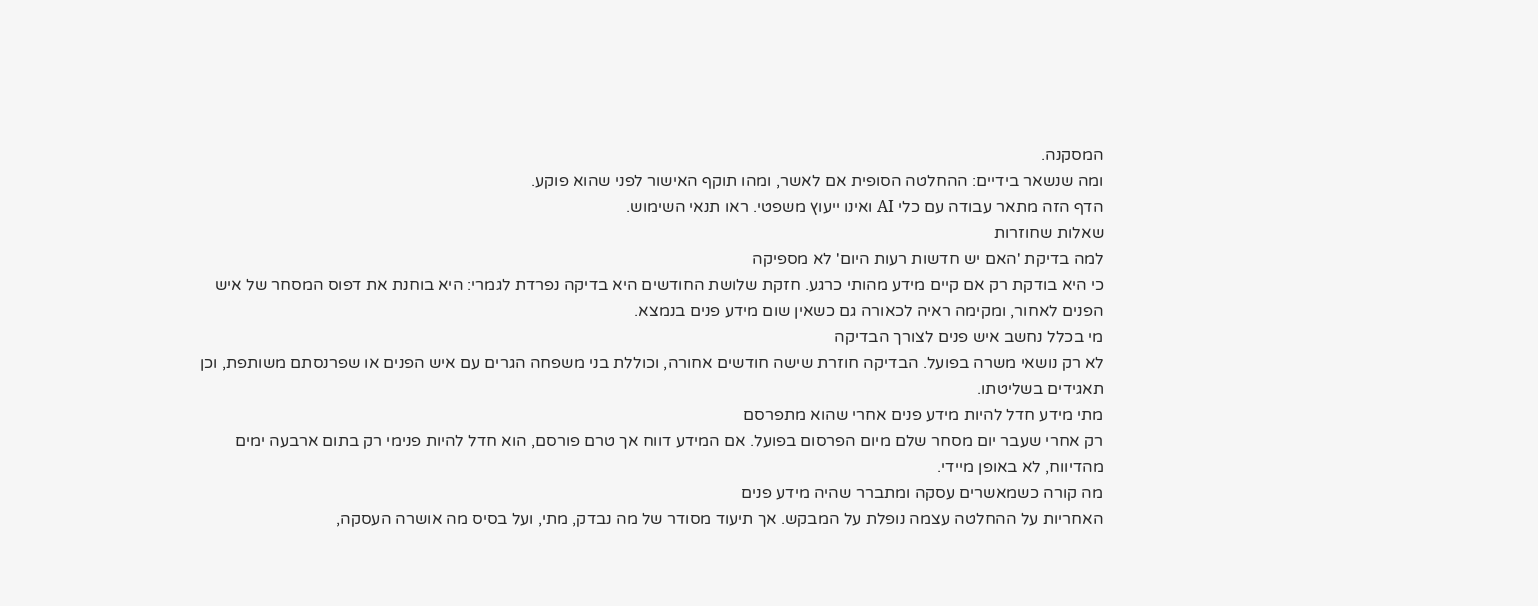המסקנה.
ומה שנשאר בידיים: ההחלטה הסופית אם לאשר, ומהו תוקף האישור לפני שהוא פוקע.
הדף הזה מתאר עבודה עם כלי AI ואינו ייעוץ משפטי. ראו תנאי השימוש.
שאלות שחוזרות
למה בדיקת 'האם יש חדשות רעות היום' לא מספיקה
כי היא בודקת רק אם קיים מידע מהותי כרגע. חזקת שלושת החודשים היא בדיקה נפרדת לגמרי: היא בוחנת את דפוס המסחר של איש הפנים לאחור, ומקימה ראיה לכאורה גם כשאין שום מידע פנים בנמצא.
מי בכלל נחשב איש פנים לצורך הבדיקה
לא רק נושאי משרה בפועל. הבדיקה חוזרת שישה חודשים אחורה, וכוללת בני משפחה הגרים עם איש הפנים או שפרנסתם משותפת, וכן תאגידים בשליטתו.
מתי מידע חדל להיות מידע פנים אחרי שהוא מתפרסם
רק אחרי שעבר יום מסחר שלם מיום הפרסום בפועל. אם המידע דווח אך טרם פורסם, הוא חדל להיות פנימי רק בתום ארבעה ימים מהדיווח, לא באופן מיידי.
מה קורה כשמאשרים עסקה ומתברר שהיה מידע פנים
האחריות על ההחלטה עצמה נופלת על המבקש. אך תיעוד מסודר של מה נבדק, מתי, ועל בסיס מה אושרה העסקה,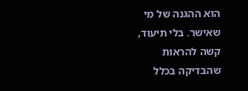הוא ההגנה של מי שאישר. בלי תיעוד, קשה להראות שהבדיקה בכלל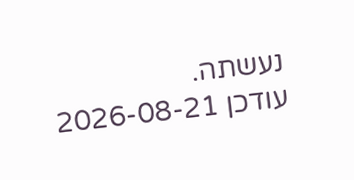נעשתה.
עודכן 2026-08-21